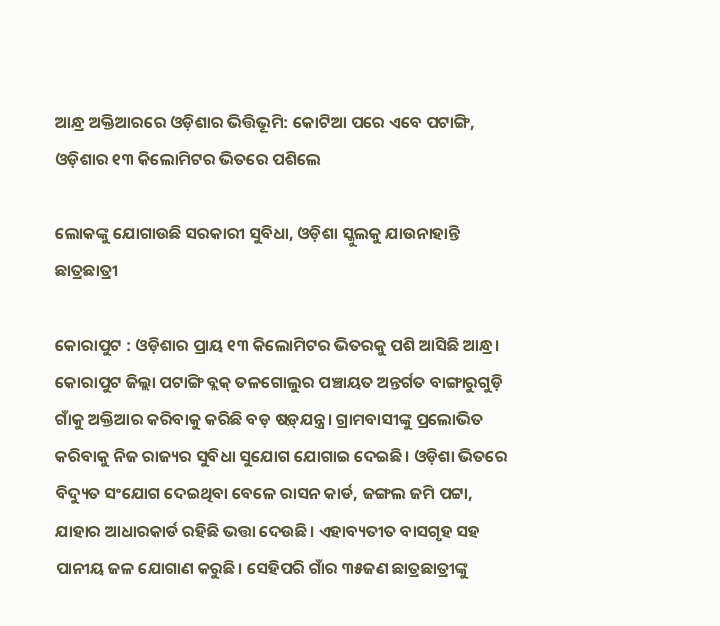ଆନ୍ଧ୍ର ଅକ୍ତିଆରରେ ଓଡ଼ିଶାର ଭିତ୍ତିଭୂମି: କୋଟିଆ ପରେ ଏବେ ପଟାଙ୍ଗି, ଓଡ଼ିଶାର ୧୩ କିଲୋମିଟର ଭିତରେ ପଶିଲେ

ଲୋକଙ୍କୁ ଯୋଗାଉଛି ସରକାରୀ ସୁବିଧା, ଓଡ଼ିଶା ସ୍କୁଲକୁ ଯାଉନାହାନ୍ତି ଛାତ୍ରଛାତ୍ରୀ

କୋରାପୁଟ : ଓଡ଼ିଶାର ପ୍ରାୟ ୧୩ କିଲୋମିଟର ଭିତରକୁ ପଶି ଆସିଛି ଆନ୍ଧ୍ର। କୋରାପୁଟ ଜିଲ୍ଲା ପଟାଙ୍ଗି ବ୍ଲକ୍‌ ତଳଗୋଲୁର ପଞ୍ଚାୟତ ଅନ୍ତର୍ଗତ ବାଙ୍ଗାରୁଗୁଡ଼ି ଗାଁକୁ ଅକ୍ତିଆର କରିବାକୁ କରିଛି ବଡ଼ ଷଡ଼୍‌ଯନ୍ତ୍ର। ଗ୍ରାମବାସୀଙ୍କୁ ପ୍ରଲୋଭିତ କରିବାକୁ ନିଜ ରାଜ୍ୟର ସୁବିଧା ସୁଯୋଗ ଯୋଗାଇ ଦେଇଛି। ଓଡ଼ିଶା ଭିତରେ ବିଦ୍ୟୁତ ସଂଯୋଗ ଦେଇଥିବା ବେଳେ ରାସନ କାର୍ଡ, ଜଙ୍ଗଲ ଜମି ପଟ୍ଟା, ଯାହାର ଆଧାରକାର୍ଡ ରହିଛି ଭତ୍ତା ଦେଉଛି। ଏହାବ୍ୟତୀତ ବାସଗୃହ ସହ ପାନୀୟ ଜଳ ଯୋଗାଣ କରୁଛି। ସେହିପରି ଗାଁର ୩୫ଜଣ ଛାତ୍ରଛାତ୍ରୀଙ୍କୁ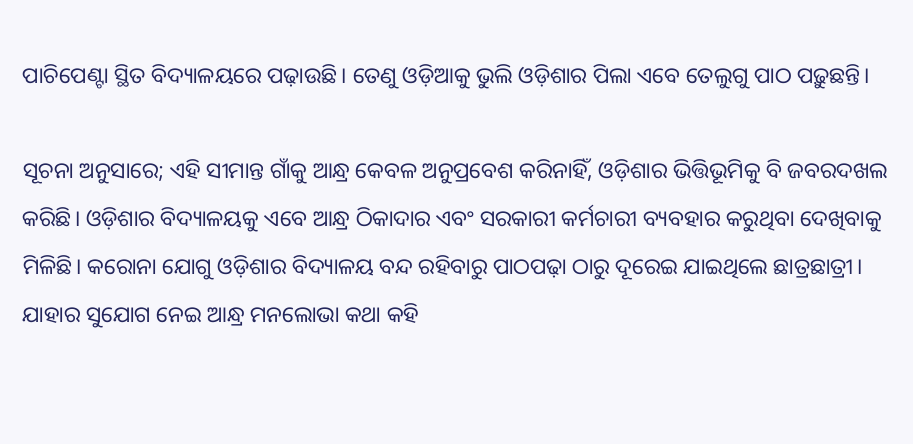ପାଚିପେଣ୍ଟା ସ୍ଥିତ ବିଦ୍ୟାଳୟରେ ପଢ଼ାଉଛି। ତେଣୁ ଓଡ଼ିଆକୁ ଭୁଲି ଓଡ଼ିଶାର ପିଲା ଏବେ ତେଲୁଗୁ ପାଠ ପଢ଼ୁଛନ୍ତି।

ସୂଚନା ଅନୁସାରେ; ଏହି ସୀମାନ୍ତ ଗାଁକୁ ଆନ୍ଧ୍ର କେବଳ ଅନୁପ୍ରବେଶ କରିନାହିଁ, ଓଡ଼ିଶାର ଭିତ୍ତିଭୂମିକୁ ବି ଜବରଦଖଲ କରିଛି। ଓଡ଼ିଶାର ବିଦ୍ୟାଳୟକୁ ଏବେ ଆନ୍ଧ୍ର ଠିକାଦାର ଏବଂ ସରକାରୀ କର୍ମଚାରୀ ବ୍ୟବହାର କରୁଥିବା ଦେଖିବାକୁ ମିଳିଛି। କରୋନା ଯୋଗୁ ଓଡ଼ିଶାର ବିଦ୍ୟାଳୟ ବନ୍ଦ ରହିବାରୁ ପାଠପଢ଼ା ଠାରୁ ଦୂରେଇ ଯାଇଥିଲେ ଛାତ୍ରଛାତ୍ରୀ। ଯାହାର ସୁଯୋଗ ନେଇ ଆନ୍ଧ୍ର ମନଲୋଭା କଥା କହି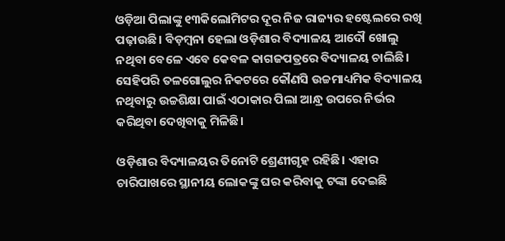ଓଡ଼ିଆ ପିଲାଙ୍କୁ ୧୩କିଲୋମିଟର ଦୂର ନିଜ ରାଜ୍ୟର ହଷ୍ଟେଲରେ ରଖି ପଢ଼ାଉଛି। ବିଡ଼ମ୍ବନା ହେଲା ଓଡ଼ିଶାର ବିଦ୍ୟାଳୟ ‌ଆଦୌ ଖୋଲୁ ନଥିବା ବେଳେ ଏବେ କେବଳ କାଗଜପତ୍ରରେ ବିଦ୍ୟାଳୟ ଚାଲିଛି। ସେହିପରି ତଳଗୋଲୁର ନିକଟରେ କୌଣସି ଉଚ୍ଚମାଧ୍ୟମିକ ବିଦ୍ୟାଳୟ ନଥିବାରୁ ଉଚ୍ଚଶିକ୍ଷା ପାଇଁ ଏଠାକାର ପିଲା ଆନ୍ଧ୍ର ଉପରେ ନିର୍ଭର କରିଥିବା ଦେଖିବାକୁ ମିଳିଛି।

ଓଡ଼ିଶାର ବିଦ୍ୟାଳୟର ତିନୋଟି ଶ୍ରେଣୀଗୃହ ରହିଛି। ଏହାର ଚାରିପାଖରେ ସ୍ଥାନୀୟ ଲୋକଙ୍କୁ ଘର କରିବାକୁ ଟଙ୍କା ଦେଇଛି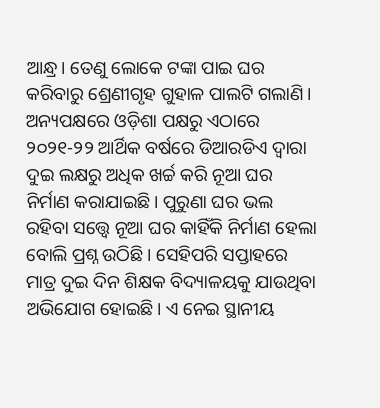ଆନ୍ଧ୍ର। ତେଣୁ ଲୋକେ ଟଙ୍କା ପାଇ ଘର କରିବାରୁ ଶ୍ରେଣୀଗୃହ ଗୁହାଳ ପାଲଟି ଗଲାଣି। ଅନ୍ୟପକ୍ଷରେ ଓଡ଼ିଶା ପକ୍ଷରୁ ଏଠାରେ ୨୦୨୧-୨୨ ଆର୍ଥିକ ବର୍ଷରେ ଡିଆରଡିଏ ଦ୍ବାରା ଦୁଇ ଲକ୍ଷରୁ ଅଧିକ ଖର୍ଚ୍ଚ କରି ନୂଆ ଘର ନିର୍ମାଣ କରାଯାଇଛି। ପୁରୁଣା ଘର ଭଲ ରହିବା ସତ୍ତ୍ବେ ନୂଆ ଘର କାହିଁକି ନିର୍ମାଣ ହେଲା ବୋଲି ପ୍ରଶ୍ନ ଉଠିଛି। ସେହିପରି ସପ୍ତାହରେ ମାତ୍ର ଦୁଇ ଦିନ ଶିକ୍ଷକ ବିଦ୍ୟାଳୟକୁ ଯାଉଥିବା ଅଭିଯୋଗ ହୋଇଛି। ଏ ନେଇ ସ୍ଥାନୀୟ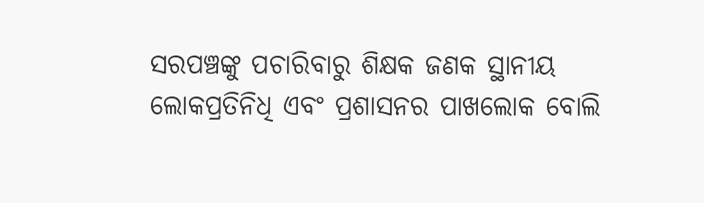ସରପଞ୍ଚଙ୍କୁ ପଚାରିବାରୁ ଶିକ୍ଷକ ଜଣକ ସ୍ଥାନୀୟ ଲୋକପ୍ରତିନିଧି ଏବଂ ପ୍ରଶାସନର ପାଖଲୋକ ବୋଲି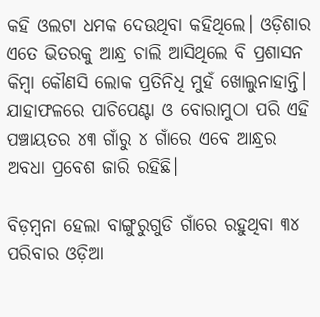କହି ଓଲଟା ଧମକ ଦେଉଥିବା କହିଥିଲେ। ଓଡ଼ିଶାର ଏତେ ଭିତରକୁ ଆନ୍ଧ୍ର ଚାଲି ଆସିଥିଲେ ବି ପ୍ରଶାସନ କିମ୍ବା କୌଣସି ଲୋକ ପ୍ରତିନିଧି ମୁହଁ ଖୋଲୁନାହାନ୍ତି। ଯାହାଫଳରେ ପାଚିପେଣ୍ଟା ଓ ବୋରାମୁଠା ପରି ଏହି ପଞ୍ଚାୟତର ୪୩ ଗାଁରୁ ୪ ଗାଁରେ ଏବେ ଆନ୍ଧ୍ରର ଅବଧା ପ୍ରବେଶ ଜାରି ରହିଛି।

ବିଡ଼ମ୍ବନା ହେଲା ବାଙ୍ଗୁରୁଗୁଡି ଗାଁରେ ରହୁଥିବା ୩୪ ପରିବାର ଓଡ଼ିଆ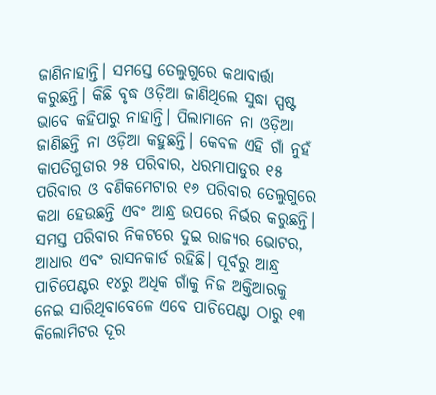ଜାଣିନାହାନ୍ତି। ସମସ୍ତେ ତେଲୁଗୁରେ କଥାବାର୍ତ୍ତା କରୁଛନ୍ତି। କିଛି ବୃଦ୍ଧ ଓଡ଼ିଆ ଜାଣିଥିଲେ ସୁଦ୍ଧା ସ୍ପଷ୍ଟ ଭାବେ କହିପାରୁ ନାହାନ୍ତି। ପିଲାମାନେ ନା ଓଡ଼ିଆ ଜାଣିଛନ୍ତି ନା ଓଡ଼ିଆ କହୁଛନ୍ତି। କେବଳ ଏହି ଗାଁ ନୁହଁ କାପତିଗୁଡାର ୨୫ ପରିବାର, ଧରମାପାଡୁର ୧୫ ପରିବାର ଓ ବଣିକମେଟାର ୧୬ ପରିବାର ତେଲୁଗୁରେ କଥା ହେଉଛନ୍ତି ଏବଂ ଆନ୍ଧ୍ର ଉପରେ ନିର୍ଭର କରୁଛନ୍ତି। ସମସ୍ତ ପରିବାର ନିକଟରେ ଦୁଇ ରାଜ୍ୟର ଭୋଟର, ଆଧାର ଏବଂ ରାସନକାର୍ଡ ରହିଛି। ପୂର୍ବରୁ ଆନ୍ଧ୍ର ପାଚିପେଣ୍ଟର ୧୪ରୁ ଅଧିକ ଗାଁକୁ ନିଜ ଅକ୍ତିଆରକୁ ନେଇ ସାରିଥିବାବେଳେ ଏବେ ପାଚିପେଣ୍ଟା ଠାରୁ ୧୩ କିଲୋମିଟର ଦୂର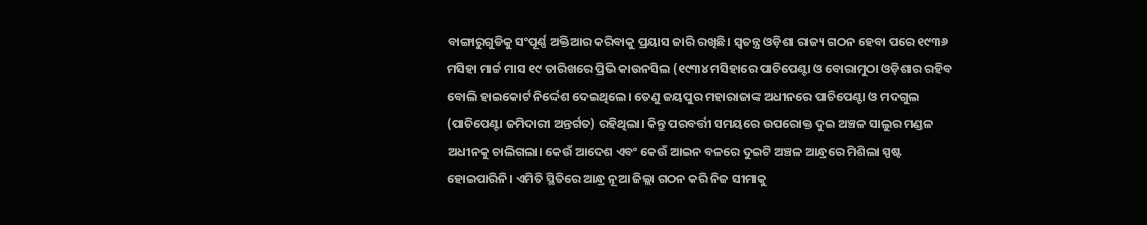ବାଙ୍ଗାରୁଗୁଡିକୁ ସଂପୂର୍ଣ୍ଣ ଅକ୍ତିଆର କରିବାକୁ ପ୍ରୟାସ ଜାରି ରଖିଛି। ସ୍ବତନ୍ତ୍ର ଓଡ଼ିଶା ରାଜ୍ୟ ଗଠନ ହେବା ପରେ ୧୯୩୬ ମସିହା ମାର୍ଚ୍ଚ ମାସ ୧୯ ତାରିଖରେ ପ୍ରିଭି କାଉନସିଲ (୧୯୩୪ ମସିହାରେ ପାଚିପେଣ୍ଟା ଓ ବୋରାମୁଠା ଓଡ଼ିଶା‌ର ରହିବ ବୋଲି ହାଇକୋର୍ଟ ନିର୍ଦ୍ଦେଶ ଦେଇଥିଲେ। ତେଣୁ ଜୟପୁର ମହାରାଜାଙ୍କ ଅଧୀନରେ ପାଚିପେଣ୍ଟା ଓ ମଦଗୁଲ (ପାଚିପେଣ୍ଟା ଜମିଦାରୀ ଅନ୍ତର୍ଗତ) ରହିଥିଲା। କିନ୍ତୁ ପରବର୍ତ୍ତୀ ସମୟରେ ଉପରୋକ୍ତ ଦୁଇ ଅଞ୍ଚଳ ସାଲୁର ମଣ୍ଡଳ ଅଧୀନକୁ ଚାଲିଗଲା। କେଉଁ ଆଦେଶ ଏବଂ କେଉଁ ଆଇନ ବଳରେ ଦୁଇଟି ଅଞ୍ଚଳ ଆନ୍ଧ୍ରରେ ମିଶିଲା ସ୍ପଷ୍ଟ ହୋଇପାରିନି। ଏମିତି ସ୍ଥିତିରେ ଆନ୍ଧ୍ର ନୂଆ ଜିଲ୍ଲା ଗଠନ କରି ନିଜ ସୀମାକୁ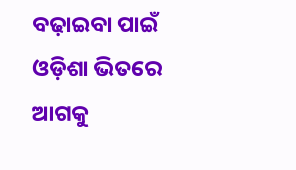ବଢ଼ାଇବା ପାଇଁ ଓଡ଼ିଶା ଭିତରେ ଆଗକୁ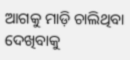ଆଗକୁ ମାଡ଼ି ଚାଲିଥିବା ଦେଖିବାକୁ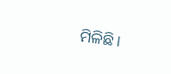ମିଳିଛି।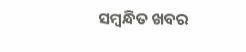ସମ୍ବନ୍ଧିତ ଖବର